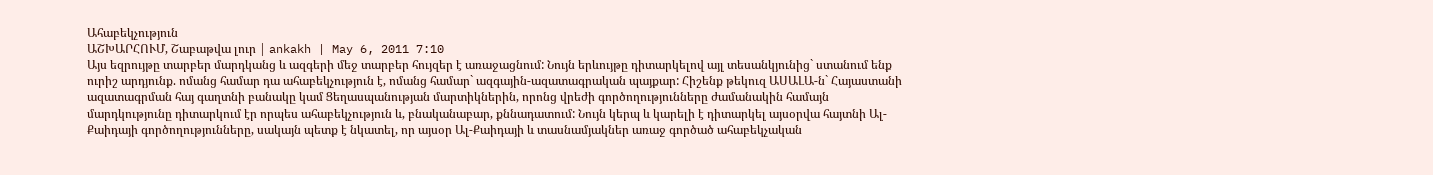Ահաբեկչություն
ԱՇԽԱՐՀՈՒՄ, Շաբաթվա լուր | ankakh | May 6, 2011 7:10
Այս եզրույթը տարբեր մարդկանց և ազգերի մեջ տարբեր հույզեր է առաջացնում: Նույն երևույթը դիտարկելով այլ տեսանկյունից` ստանում ենք ուրիշ արդյունք. ոմանց համար դա ահաբեկչություն է, ոմանց համար` ազգային-ազատագրական պայքար: Հիշենք թեկուզ ԱՍԱԼԱ-ն` Հայաստանի ազատագրման հայ գաղտնի բանակը կամ Ցեղասպանության մարտիկներին, որոնց վրեժի գործողությունները ժամանակին համայն մարդկությունը դիտարկում էր որպես ահաբեկչություն և, բնականաբար, քննադատում: Նույն կերպ և կարելի է դիտարկել այսօրվա հայտնի Ալ- Քաիդայի գործողությունները, սակայն պետք է նկատել, որ այսօր Ալ-Քաիդայի և տասնամյակներ առաջ գործած ահաբեկչական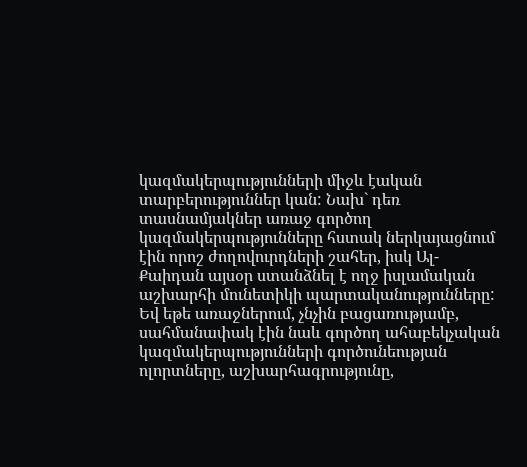կազմակերպությունների միջև էական տարբերություններ կան: Նախ` դեռ տասնամյակներ առաջ գործող կազմակերպությունները հստակ ներկայացնում էին որոշ ժողովուրդների շահեր, իսկ Ալ-Քաիդան այսօր ստանձնել է ողջ իսլամական աշխարհի մունետիկի պարտականությունները: Եվ եթե առաջներում, չնչին բացառությամբ, սահմանափակ էին նաև գործող ահաբեկչական կազմակերպությունների գործունեության ոլորտները, աշխարհագրությունը,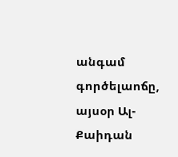անգամ գործելաոճը, այսօր Ալ-Քաիդան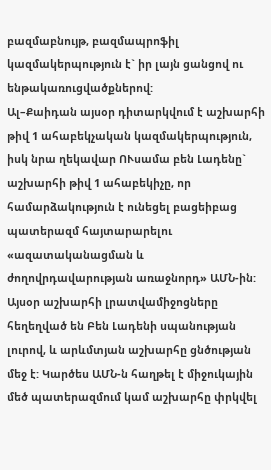բազմաբնույթ, բազմապրոֆիլ կազմակերպություն է` իր լայն ցանցով ու ենթակառուցվածքներով:
Ալ–Քաիդան այսօր դիտարկվում է աշխարհի թիվ 1 ահաբեկչական կազմակերպություն, իսկ նրա ղեկավար ՈՒսամա բեն Լադենը` աշխարհի թիվ 1 ահաբեկիչը, որ համարձակություն է ունեցել բացեիբաց պատերազմ հայտարարելու «ազատականացման և ժողովրդավարության առաջնորդ» ԱՄՆ-ին: Այսօր աշխարհի լրատվամիջոցները հեղեղված են Բեն Լադենի սպանության լուրով, և արևմտյան աշխարհը ցնծության մեջ է: Կարծես ԱՄՆ-ն հաղթել է միջուկային մեծ պատերազմում կամ աշխարհը փրկվել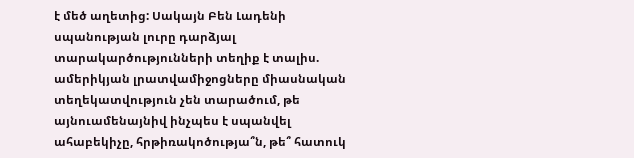է մեծ աղետից: Սակայն Բեն Լադենի սպանության լուրը դարձյալ տարակարծությունների տեղիք է տալիս. ամերիկյան լրատվամիջոցները միասնական տեղեկատվություն չեն տարածում, թե այնուամենայնիվ ինչպես է սպանվել ահաբեկիչը, հրթիռակոծությա՞ն, թե՞ հատուկ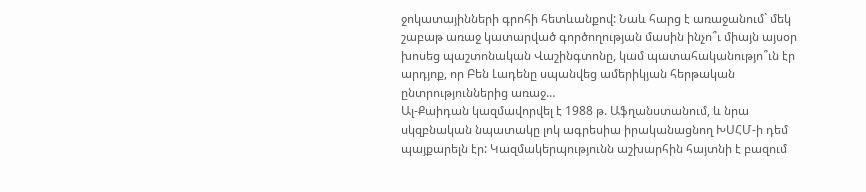ջոկատայինների գրոհի հետևանքով: Նաև հարց է առաջանում` մեկ շաբաթ առաջ կատարված գործողության մասին ինչո՞ւ միայն այսօր խոսեց պաշտոնական Վաշինգտոնը, կամ պատահականությո՞ւն էր արդյոք, որ Բեն Լադենը սպանվեց ամերիկյան հերթական ընտրություններից առաջ…
Ալ-Քաիդան կազմավորվել է 1988 թ. Աֆղանստանում, և նրա սկզբնական նպատակը լոկ ագրեսիա իրականացնող ԽՍՀՄ-ի դեմ պայքարելն էր: Կազմակերպությունն աշխարհին հայտնի է բազում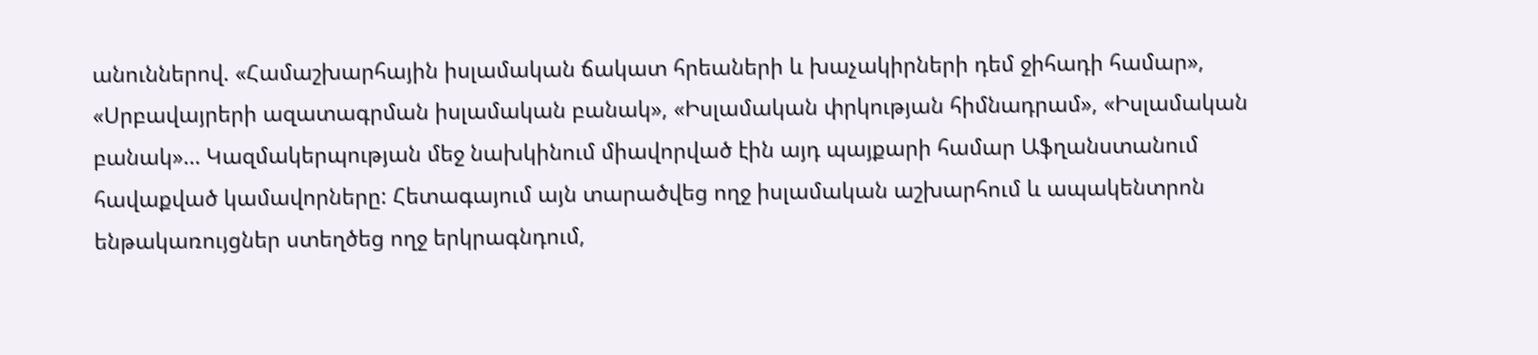անուններով. «Համաշխարհային իսլամական ճակատ հրեաների և խաչակիրների դեմ ջիհադի համար», «Սրբավայրերի ազատագրման իսլամական բանակ», «Իսլամական փրկության հիմնադրամ», «Իսլամական բանակ»… Կազմակերպության մեջ նախկինում միավորված էին այդ պայքարի համար Աֆղանստանում հավաքված կամավորները: Հետագայում այն տարածվեց ողջ իսլամական աշխարհում և ապակենտրոն ենթակառույցներ ստեղծեց ողջ երկրագնդում,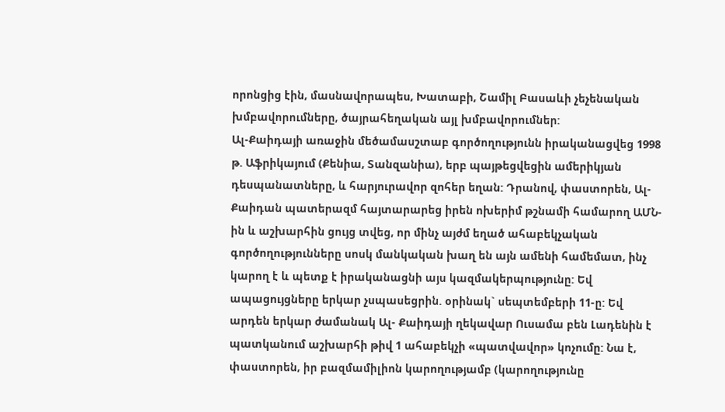որոնցից էին, մասնավորապես, Խատաբի, Շամիլ Բասաևի չեչենական խմբավորումները, ծայրահեղական այլ խմբավորումներ:
Ալ-Քաիդայի առաջին մեծամասշտաբ գործողությունն իրականացվեց 1998 թ. Աֆրիկայում (Քենիա, Տանզանիա), երբ պայթեցվեցին ամերիկյան դեսպանատները, և հարյուրավոր զոհեր եղան: Դրանով, փաստորեն, Ալ- Քաիդան պատերազմ հայտարարեց իրեն ոխերիմ թշնամի համարող ԱՄՆ-ին և աշխարհին ցույց տվեց, որ մինչ այժմ եղած ահաբեկչական գործողությունները սոսկ մանկական խաղ են այն ամենի համեմատ, ինչ կարող է և պետք է իրականացնի այս կազմակերպությունը: Եվ ապացույցները երկար չսպասեցրին. օրինակ` սեպտեմբերի 11-ը: Եվ արդեն երկար ժամանակ Ալ- Քաիդայի ղեկավար Ուսամա բեն Լադենին է պատկանում աշխարհի թիվ 1 ահաբեկչի «պատվավոր» կոչումը: Նա է, փաստորեն, իր բազմամիլիոն կարողությամբ (կարողությունը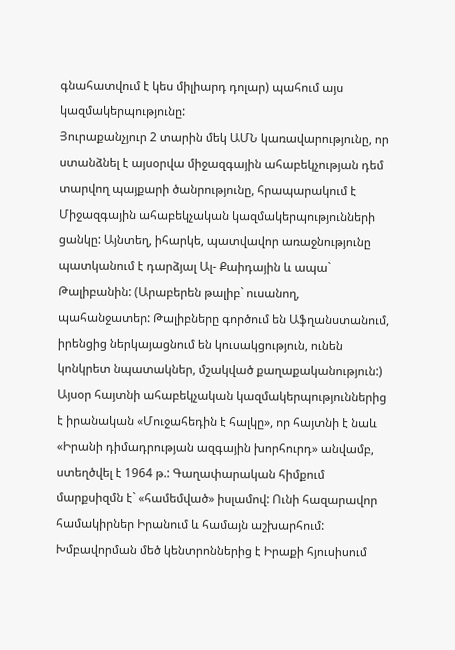գնահատվում է կես միլիարդ դոլար) պահում այս կազմակերպությունը:
Յուրաքանչյուր 2 տարին մեկ ԱՄՆ կառավարությունը, որ ստանձնել է այսօրվա միջազգային ահաբեկչության դեմ տարվող պայքարի ծանրությունը, հրապարակում է Միջազգային ահաբեկչական կազմակերպությունների ցանկը: Այնտեղ, իհարկե, պատվավոր առաջնությունը պատկանում է դարձյալ Ալ- Քաիդային և ապա` Թալիբանին: (Արաբերեն թալիբ` ուսանող, պահանջատեր: Թալիբները գործում են Աֆղանստանում, իրենցից ներկայացնում են կուսակցություն, ունեն կոնկրետ նպատակներ, մշակված քաղաքականություն:)
Այսօր հայտնի ահաբեկչական կազմակերպություններից է իրանական «Մուջահեդին է հալկը», որ հայտնի է նաև «Իրանի դիմադրության ազգային խորհուրդ» անվամբ, ստեղծվել է 1964 թ.: Գաղափարական հիմքում մարքսիզմն է` «համեմված» իսլամով: Ունի հազարավոր համակիրներ Իրանում և համայն աշխարհում: Խմբավորման մեծ կենտրոններից է Իրաքի հյուսիսում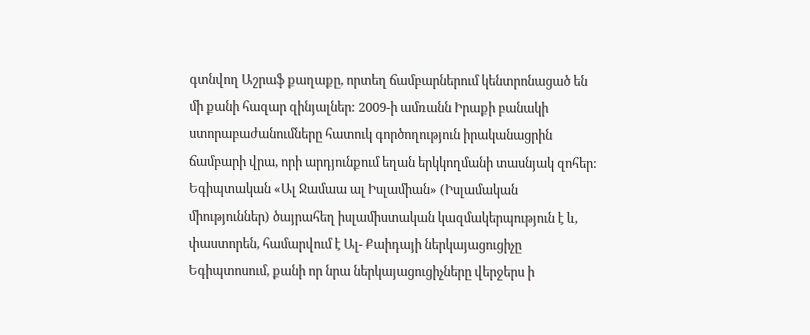գտնվող Աշրաֆ քաղաքը, որտեղ ճամբարներում կենտրոնացած են մի քանի հազար զինյալներ: 2009-ի ամռանն Իրաքի բանակի ստորաբաժանումները հատուկ գործողություն իրականացրին ճամբարի վրա, որի արդյունքում եղան երկկողմանի տասնյակ զոհեր:
Եգիպտական «Ալ Ջամաա ալ Իսլամիան» (Իսլամական միություններ) ծայրահեղ իսլամիստական կազմակերպություն է և, փաստորեն, համարվում է Ալ- Քաիդայի ներկայացուցիչը Եգիպտոսում, քանի որ նրա ներկայացուցիչները վերջերս ի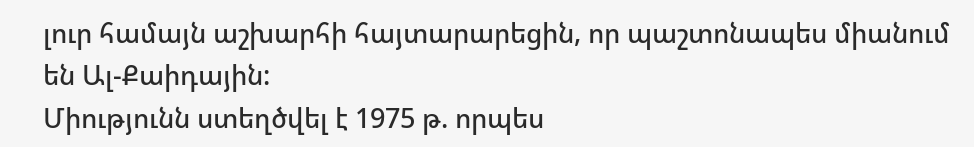լուր համայն աշխարհի հայտարարեցին, որ պաշտոնապես միանում են Ալ-Քաիդային:
Միությունն ստեղծվել է 1975 թ. որպես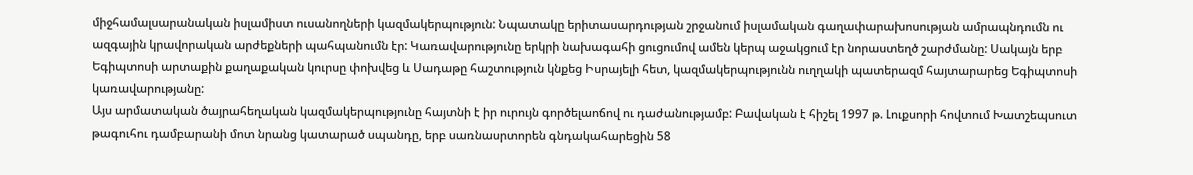միջհամալսարանական իսլամիստ ուսանողների կազմակերպություն: Նպատակը երիտասարդության շրջանում իսլամական գաղափարախոսության ամրապնդումն ու ազգային կրավորական արժեքների պահպանումն էր: Կառավարությունը երկրի նախագահի ցուցումով ամեն կերպ աջակցում էր նորաստեղծ շարժմանը: Սակայն երբ Եգիպտոսի արտաքին քաղաքական կուրսը փոխվեց և Սադաթը հաշտություն կնքեց Իսրայելի հետ, կազմակերպությունն ուղղակի պատերազմ հայտարարեց Եգիպտոսի կառավարությանը:
Այս արմատական ծայրահեղական կազմակերպությունը հայտնի է իր ուրույն գործելաոճով ու դաժանությամբ: Բավական է հիշել 1997 թ. Լուքսորի հովտում Խատշեպսուտ թագուհու դամբարանի մոտ նրանց կատարած սպանդը, երբ սառնասրտորեն գնդակահարեցին 58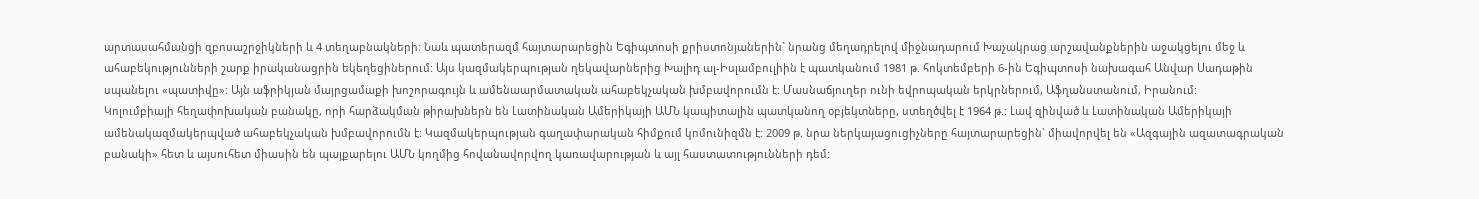արտասահմանցի զբոսաշրջիկների և 4 տեղաբնակների: Նաև պատերազմ հայտարարեցին Եգիպտոսի քրիստոնյաներին` նրանց մեղադրելով միջնադարում Խաչակրաց արշավանքներին աջակցելու մեջ և ահաբեկությունների շարք իրականացրին եկեղեցիներում: Այս կազմակերպության ղեկավարներից Խալիդ ալ-Իսլամբուլիին է պատկանում 1981 թ. հոկտեմբերի 6-ին Եգիպտոսի նախագահ Անվար Սադաթին սպանելու «պատիվը»: Այն աֆրիկյան մայրցամաքի խոշորագույն և ամենաարմատական ահաբեկչական խմբավորումն է: Մասնաճյուղեր ունի եվրոպական երկրներում, Աֆղանստանում, Իրանում:
Կոլումբիայի հեղափոխական բանակը, որի հարձակման թիրախներն են Լատինական Ամերիկայի ԱՄՆ կապիտալին պատկանող օբյեկտները, ստեղծվել է 1964 թ.: Լավ զինված և Լատինական Ամերիկայի ամենակազմակերպված ահաբեկչական խմբավորումն է: Կազմակերպության գաղափարական հիմքում կոմունիզմն է: 2009 թ. նրա ներկայացուցիչները հայտարարեցին` միավորվել են «Ազգային ազատագրական բանակի» հետ և այսուհետ միասին են պայքարելու ԱՄՆ կողմից հովանավորվող կառավարության և այլ հաստատությունների դեմ: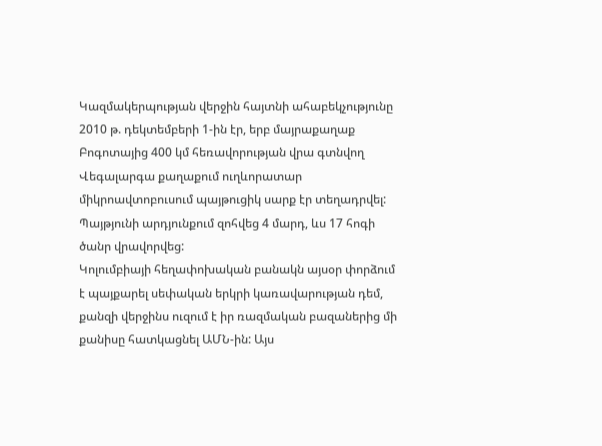Կազմակերպության վերջին հայտնի ահաբեկչությունը 2010 թ. դեկտեմբերի 1-ին էր, երբ մայրաքաղաք Բոգոտայից 400 կմ հեռավորության վրա գտնվող Վեգալարգա քաղաքում ուղևորատար միկրոավտոբուսում պայթուցիկ սարք էր տեղադրվել: Պայթյունի արդյունքում զոհվեց 4 մարդ, ևս 17 հոգի ծանր վրավորվեց:
Կոլումբիայի հեղափոխական բանակն այսօր փորձում է պայքարել սեփական երկրի կառավարության դեմ, քանզի վերջինս ուզում է իր ռազմական բազաներից մի քանիսը հատկացնել ԱՄՆ-ին: Այս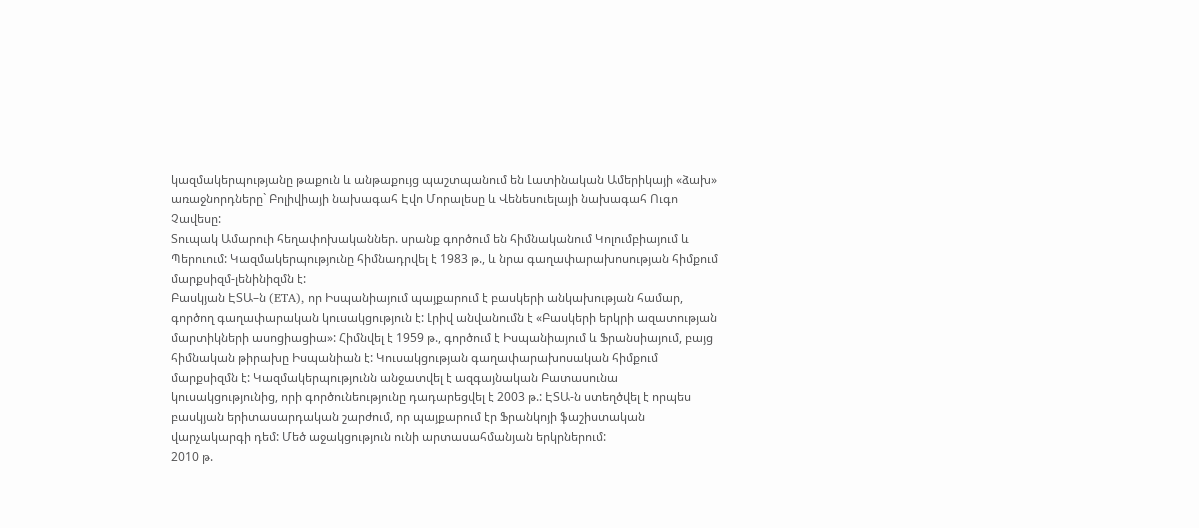կազմակերպությանը թաքուն և անթաքույց պաշտպանում են Լատինական Ամերիկայի «ձախ» առաջնորդները` Բոլիվիայի նախագահ Էվո Մորալեսը և Վենեսուելայի նախագահ Ուգո Չավեսը:
Տուպակ Ամարուի հեղափոխականներ. սրանք գործում են հիմնականում Կոլումբիայում և Պերուում: Կազմակերպությունը հիմնադրվել է 1983 թ., և նրա գաղափարախոսության հիմքում մարքսիզմ-լենինիզմն է:
Բասկյան ԷՏԱ–ն (ETA), որ Իսպանիայում պայքարում է բասկերի անկախության համար, գործող գաղափարական կուսակցություն է: Լրիվ անվանումն է «Բասկերի երկրի ազատության մարտիկների ասոցիացիա»: Հիմնվել է 1959 թ., գործում է Իսպանիայում և Ֆրանսիայում, բայց հիմնական թիրախը Իսպանիան է: Կուսակցության գաղափարախոսական հիմքում մարքսիզմն է: Կազմակերպությունն անջատվել է ազգայնական Բատասունա կուսակցությունից, որի գործունեությունը դադարեցվել է 2003 թ.: ԷՏԱ-ն ստեղծվել է որպես բասկյան երիտասարդական շարժում, որ պայքարում էր Ֆրանկոյի ֆաշիստական վարչակարգի դեմ: Մեծ աջակցություն ունի արտասահմանյան երկրներում:
2010 թ.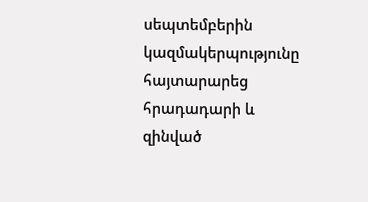սեպտեմբերին կազմակերպությունը հայտարարեց հրադադարի և զինված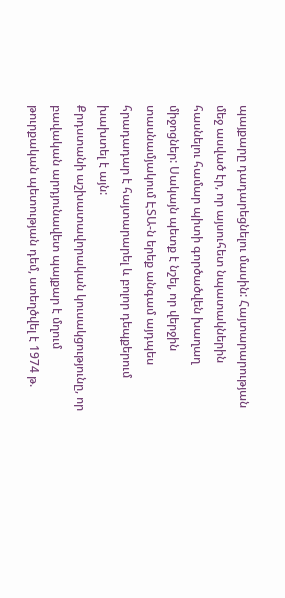պայքարը դադարեցնելու մասին: Հայտարարության մեջ ասված էր, որ այսուհետ նպատակներին հասնելու համար պիտի գործածվեն խաղաղ միջոցներ: Սակայն պետք է նշել, որ վերջին տասնամյակում ԷՏԱ-ն երեք անգամ այդպես հրադադար է հայտարարել և բոլոր դեպքերում խախտել է այն:
Քրդստանի աշխատավորական կուսակցությունը, որ բավական արդյունավետ պայքար է մղում թուրքական պետության դեմ, ստեղծվել է 1974 թ.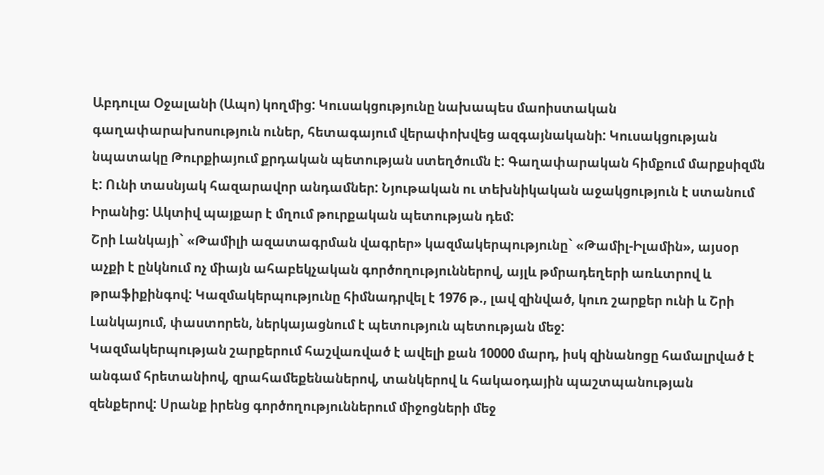Աբդուլա Օջալանի (Ապո) կողմից: Կուսակցությունը նախապես մաոիստական գաղափարախոսություն ուներ, հետագայում վերափոխվեց ազգայնականի: Կուսակցության նպատակը Թուրքիայում քրդական պետության ստեղծումն է: Գաղափարական հիմքում մարքսիզմն է: Ունի տասնյակ հազարավոր անդամներ: Նյութական ու տեխնիկական աջակցություն է ստանում Իրանից: Ակտիվ պայքար է մղում թուրքական պետության դեմ:
Շրի Լանկայի` «Թամիլի ազատագրման վագրեր» կազմակերպությունը` «Թամիլ-Իլամին», այսօր աչքի է ընկնում ոչ միայն ահաբեկչական գործողություններով, այլև թմրադեղերի առևտրով և թրաֆիքինգով: Կազմակերպությունը հիմնադրվել է 1976 թ., լավ զինված, կուռ շարքեր ունի և Շրի Լանկայում, փաստորեն, ներկայացնում է պետություն պետության մեջ:
Կազմակերպության շարքերում հաշվառված է ավելի քան 10000 մարդ, իսկ զինանոցը համալրված է անգամ հրետանիով, զրահամեքենաներով, տանկերով և հակաօդային պաշտպանության զենքերով: Սրանք իրենց գործողություններում միջոցների մեջ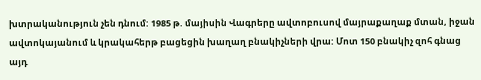խտրականություն չեն դնում: 1985 թ. մայիսին Վագրերը ավտոբուսով մայրաքաղաք մտան, իջան ավտոկայանում և կրակահերթ բացեցին խաղաղ բնակիչների վրա: Մոտ 150 բնակիչ զոհ գնաց այդ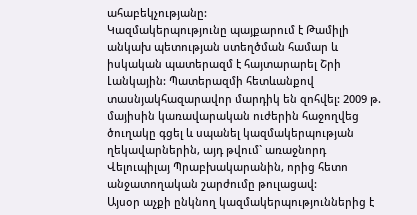ահաբեկչությանը:
Կազմակերպությունը պայքարում է Թամիլի անկախ պետության ստեղծման համար և իսկական պատերազմ է հայտարարել Շրի Լանկային: Պատերազմի հետևանքով տասնյակհազարավոր մարդիկ են զոհվել: 2009 թ. մայիսին կառավարական ուժերին հաջողվեց ծուղակը գցել և սպանել կազմակերպության ղեկավարներին, այդ թվում` առաջնորդ Վելուպիլայ Պրաբխակարանին, որից հետո անջատողական շարժումը թուլացավ:
Այսօր աչքի ընկնող կազմակերպություններից է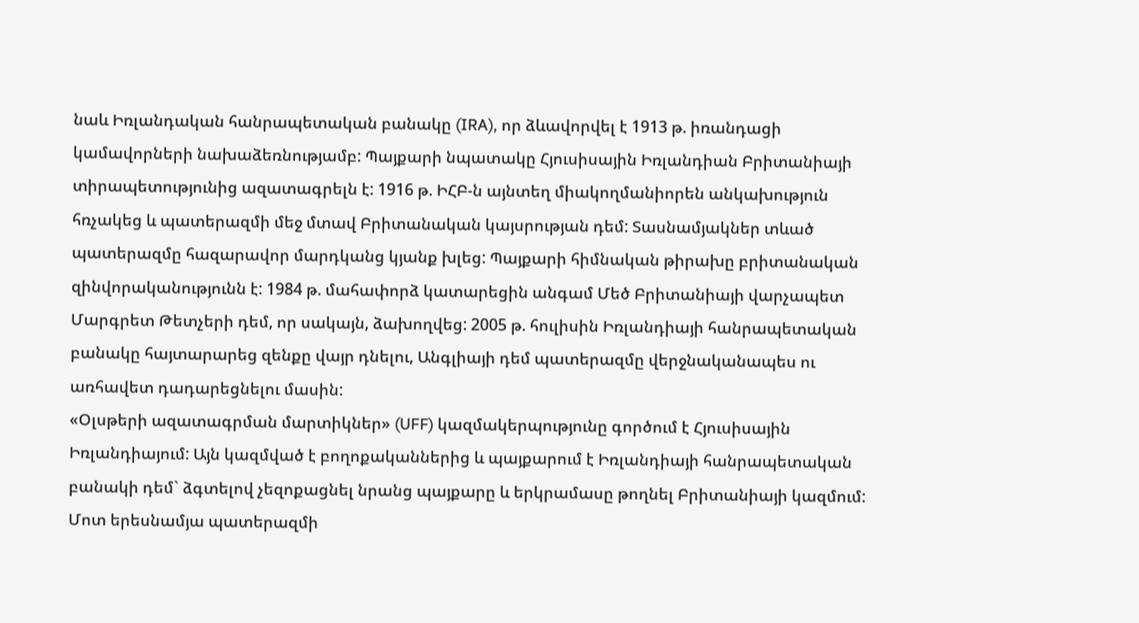նաև Իռլանդական հանրապետական բանակը (IRA), որ ձևավորվել է 1913 թ. իռանդացի կամավորների նախաձեռնությամբ: Պայքարի նպատակը Հյուսիսային Իռլանդիան Բրիտանիայի տիրապետությունից ազատագրելն է: 1916 թ. ԻՀԲ-ն այնտեղ միակողմանիորեն անկախություն հռչակեց և պատերազմի մեջ մտավ Բրիտանական կայսրության դեմ: Տասնամյակներ տևած պատերազմը հազարավոր մարդկանց կյանք խլեց: Պայքարի հիմնական թիրախը բրիտանական զինվորականությունն է: 1984 թ. մահափորձ կատարեցին անգամ Մեծ Բրիտանիայի վարչապետ Մարգրետ Թետչերի դեմ, որ սակայն, ձախողվեց: 2005 թ. հուլիսին Իռլանդիայի հանրապետական բանակը հայտարարեց զենքը վայր դնելու, Անգլիայի դեմ պատերազմը վերջնականապես ու առհավետ դադարեցնելու մասին:
«Օլսթերի ազատագրման մարտիկներ» (UFF) կազմակերպությունը գործում է Հյուսիսային Իռլանդիայում: Այն կազմված է բողոքականներից և պայքարում է Իռլանդիայի հանրապետական բանակի դեմ` ձգտելով չեզոքացնել նրանց պայքարը և երկրամասը թողնել Բրիտանիայի կազմում: Մոտ երեսնամյա պատերազմի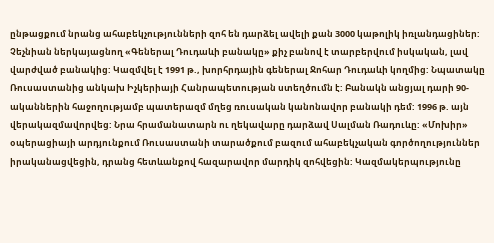ընթացքում նրանց ահաբեկչությունների զոհ են դարձել ավելի քան 3000 կաթոլիկ իռլանդացիներ:
Չեչնիան ներկայացնող «Գեներալ Դուդաևի բանակը» քիչ բանով է տարբերվում իսկական, լավ վարժված բանակից: Կազմվել է 1991 թ., խորհրդային գեներալ Ջոհար Դուդաևի կողմից: Նպատակը Ռուսաստանից անկախ Իչկերիայի Հանրապետության ստեղծումն է: Բանակն անցյալ դարի 90-ականներին հաջողությամբ պատերազմ մղեց ռուսական կանոնավոր բանակի դեմ: 1996 թ. այն վերակազմավորվեց: Նրա հրամանատարն ու ղեկավարը դարձավ Սալման Ռադուևը: «Մոխիր» օպերացիայի արդյունքում Ռուսաստանի տարածքում բազում ահաբեկչական գործողություններ իրականացվեցին, դրանց հետևանքով հազարավոր մարդիկ զոհվեցին: Կազմակերպությունը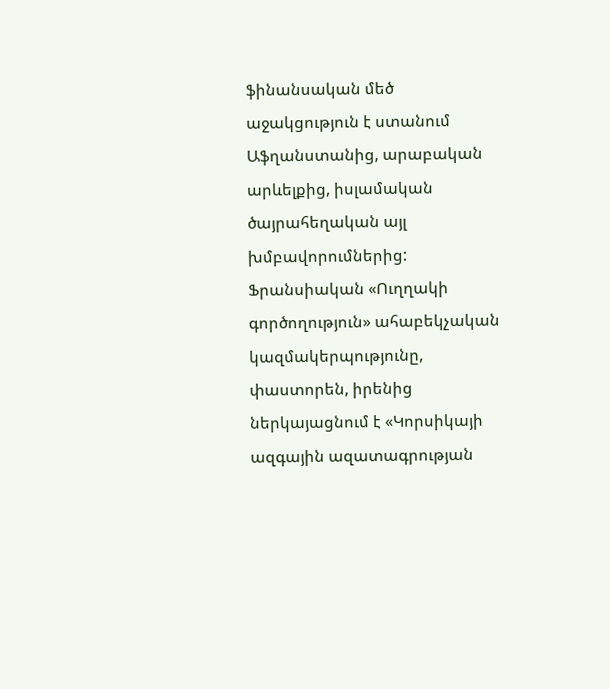ֆինանսական մեծ աջակցություն է ստանում Աֆղանստանից, արաբական արևելքից, իսլամական ծայրահեղական այլ խմբավորումներից:
Ֆրանսիական «Ուղղակի գործողություն» ահաբեկչական կազմակերպությունը, փաստորեն, իրենից ներկայացնում է «Կորսիկայի ազգային ազատագրության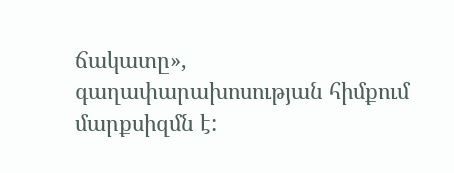ճակատը», գաղափարախոսության հիմքում մարքսիզմն է: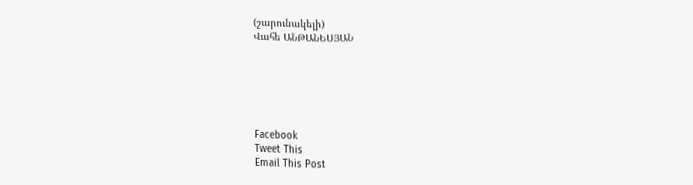(շարունակելի)
Վահե ԱՆԹԱՆԵՍՅԱՆ






Facebook
Tweet This
Email This Post